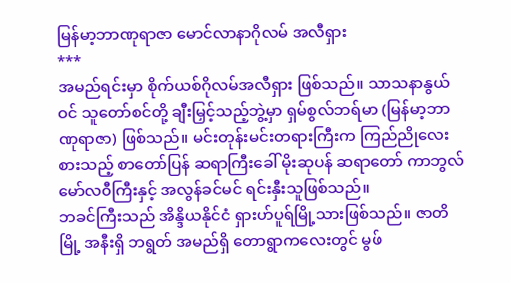မြန်မာ့ဘာဏုရာဇာ မောင်လာနာဂိုလမ် အလီရှား
***
အမည်ရင်းမှာ စိုက်ယစ်ဂိုလမ်အလီရှား ဖြစ်သည်။ သာသနာနွယ်ဝင် သူတော်စင်တို့ ချီးမြှင့်သည့်ဘွဲ့မှာ ရှမ်စွလ်ဘရ်မာ (မြန်မာ့ဘာဏုရာဇာ) ဖြစ်သည်။ မင်းတုန်းမင်းတရားကြီးက ကြည်ညိုလေးစားသည့် စာတော်ပြန် ဆရာကြီးခေါ် မိုးဆုပန် ဆရာတော် ကာဘွလ်မော်လ၀ီကြီးနှင့် အလွန်ခင်မင် ရင်းနှီးသူဖြစ်သည်။
ဘခင်ကြီးသည် အိန္ဒိယနိုင်ငံ ရှားဟ်ပူရ်မြို့သားဖြစ်သည်။ ဇာတိမြို့ အနီးရှိ ဘရွတ် အမည်ရှိ တောရွာကလေးတွင် မွဖ်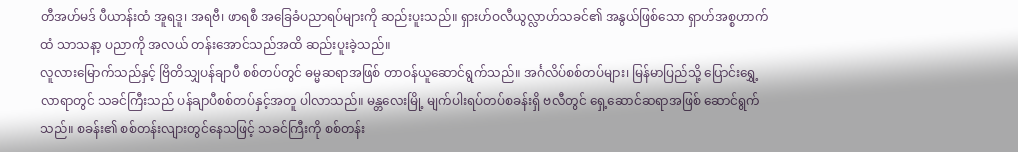တီအဟ်မဒ် ပီယာန်းထံ အူရဒူ၊ အရဗီ၊ ဖာရစီ အခြေခံပညာရပ်များကို ဆည်းပူးသည်။ ရှားဟ်ဝလီယွလ္လာဟ်သခင်၏ အနွယ်ဖြစ်သော ရှာဟ်အစ္စဟာက်ထံ သာသနာ့ ပညာကို အလယ် တန်းအောင်သည်အထိ ဆည်းပူးခဲ့သည်။
လူလားမြောက်သည်နှင့် ဗြိတိသျှပန်ချာပီ စစ်တပ်တွင် ဓမ္မဆရာအဖြစ် တာဝန်ယူဆောင်ရွက်သည်။ အင်္ဂလိပ်စစ်တပ်များ၊ မြန်မာပြည်သို့ ပြောင်းရွှေ့လာရာတွင် သခင်ကြီးသည် ပန်ချာပီစစ်တပ်နှင့်အတူ ပါလာသည်။ မန္တလေးမြို့ မျက်ပါးရပ်တပ်စခန်းရှိ ဗလီတွင် ရှေ့ဆောင်ဆရာအဖြစ် ဆောင်ရွက်သည်။ စခန်း၏ စစ်တန်းလျားတွင်နေသဖြင့် သခင်ကြီးကို စစ်တန်း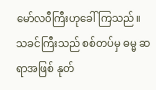မော်လ၀ီကြီးဟုခေါ်ကြသည်။ သခင်ကြီးသည် စစ်တပ်မှ ဓမ္မ ဆရာအဖြစ် နုတ်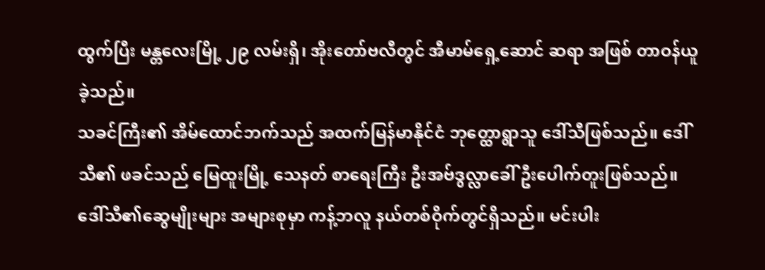ထွက်ပြီး မန္တလေးမြို့ ၂၉ လမ်းရှိ၊ အိုးတော်ဗလီတွင် အီမာမ်ရှေ့ဆောင် ဆရာ အဖြစ် တာဝန်ယူခဲ့သည်။
သခင်ကြီး၏ အိမ်ထောင်ဘက်သည် အထက်မြန်မာနိုင်ငံ ဘုတ္ထောရွာသူ ဒေါ်သီဖြစ်သည်။ ဒေါ်သီ၏ ဖခင်သည် မြေထူးမြို့ သေနတ် စာရေးကြီး ဦးအဗ်ဒွလ္လာခေါ် ဦးပေါက်တူးဖြစ်သည်။ ဒေါ်သီ၏ဆွေမျိုးများ အများစုမှာ ကန့်ဘလူ နယ်တစ်ဝိုက်တွင်ရှိသည်။ မင်းပါး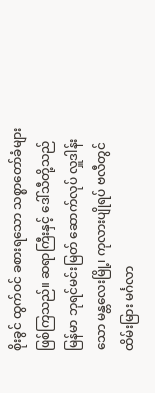စိုးခွင် ထွက်ဝင် ခစားရသော သစ္စာတော်ခံများဖြစ်ကြသည်။ ဆရာကြီးနှင့် ဒေါ်သီတို့သည် မြန်မာ ဘုရင်မင်းမြတ် ဆောက်လုပ် လှူဒါန်းသော မန္တလေးမြို့၊ ကုလားပျိုရပ် ဗလီတွင်ထိမ်းမြား မင်္ဂလာ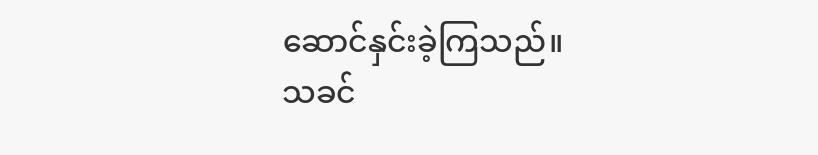ဆောင်နှင်းခဲ့ကြသည်။
သခင်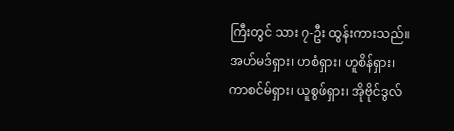ကြီးတွင် သား ၇-ဦး ထွန်းကားသည်။ အဟ်မဒ်ရှား၊ ဟစံရှား၊ ဟူစိန်ရှား၊ ကာစင်မ်ရှား၊ ယူစွဖ်ရှား၊ အိုဗိုင်ဒွလ်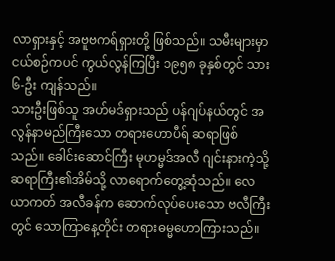လာရှားနှင့် အဗူဗကရ်ရှားတို့ ဖြစ်သည်။ သမီးများမှာ ငယ်စဉ်ကပင် ကွယ်လွန်ကြပြီး ၁၉၅၈ ခုနှစ်တွင် သား ၆-ဦး ကျန်သည်။
သားဦးဖြစ်သူ အဟ်မဒ်ရှားသည် ပန်ဂျပ်နယ်တွင် အလွန်နာမည်ကြီးသော တရားဟောပီရ် ဆရာဖြစ်သည်။ ခေါင်းဆောင်ကြီး မုဟမ္မဒ်အလီ ဂျင်းနားကဲ့သို့ ဆရာကြီး၏အိမ်သို့ လာရောက်တွေ့ဆုံသည်။ လေယာကတ် အလီခန်က ဆောက်လုပ်ပေးသော ဗလီကြီးတွင် သောကြာနေ့တိုင်း တရားဓမ္မဟောကြားသည်။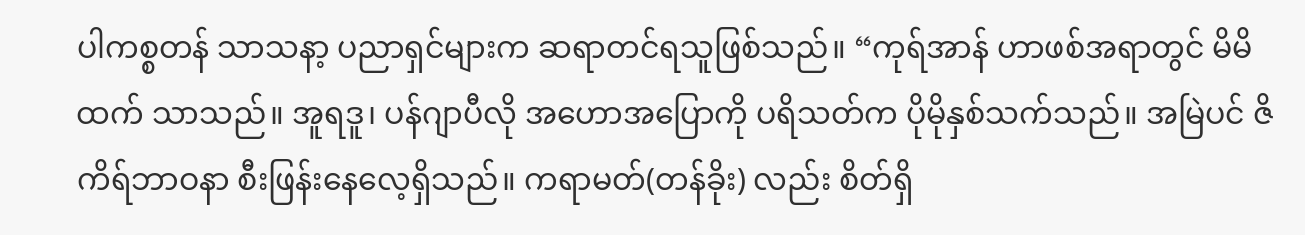ပါကစ္စတန် သာသနာ့ ပညာရှင်များက ဆရာတင်ရသူဖြစ်သည်။ “ကုရ်အာန် ဟာဖစ်အရာတွင် မိမိထက် သာသည်။ အူရဒူ၊ ပန်ဂျာပီလို အဟောအပြောကို ပရိသတ်က ပိုမိုနှစ်သက်သည်။ အမြဲပင် ဇိကိရ်ဘာဝနာ စီးဖြန်းနေလေ့ရှိသည်။ ကရာမတ်(တန်ခိုး) လည်း စိတ်ရှိ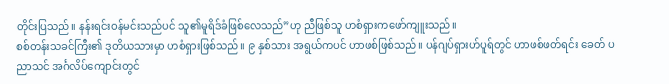တိုင်းပြသည်။ နန်းရင်းဝန်မင်းသည်ပင် သူ၏မူရိဒ်ခံဖြစ်လေသည်”ဟု ညီဖြစ်သူ ဟစံရှားကဖော်ကျူးသည်။
စစ်တန်းသခင်ကြီး၏ ဒုတိယသားမှာ ဟစံရှားဖြစ်သည်။ ၉ နှစ်သား အရွယ်ကပင် ဟာဖစ်ဖြစ်သည်။ ပန်ဂျပ်ရှားဟ်ပူရ်တွင် ဟာဖစ်ဖတ်ရင်း ခေတ် ပညာသင် အင်္ဂလိပ်ကျောင်းတွင်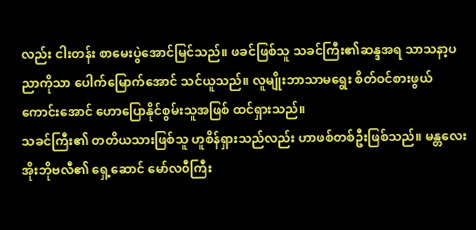လည်း ငါးတန်း စာမေးပွဲအောင်မြင်သည်။ ဖခင်ဖြစ်သူ သခင်ကြီး၏ဆန္ဒအရ သာသနာ့ပညာကိုသာ ပေါက်မြောက်အောင် သင်ယူသည်။ လူမျိုးဘာသာမရွေး စိတ်ဝင်စားဖွယ် ကောင်းအောင် ဟောပြောနိုင်စွမ်းသူအဖြစ် ထင်ရှားသည်။
သခင်ကြီး၏ တတိယသားဖြစ်သူ ဟူစိန်ရှားသည်လည်း ဟာဖစ်တစ်ဦးဖြစ်သည်။ မန္တလေး အိုးဘိုဗလီ၏ ရှေ့ဆောင် မော်လ၀ီကြီး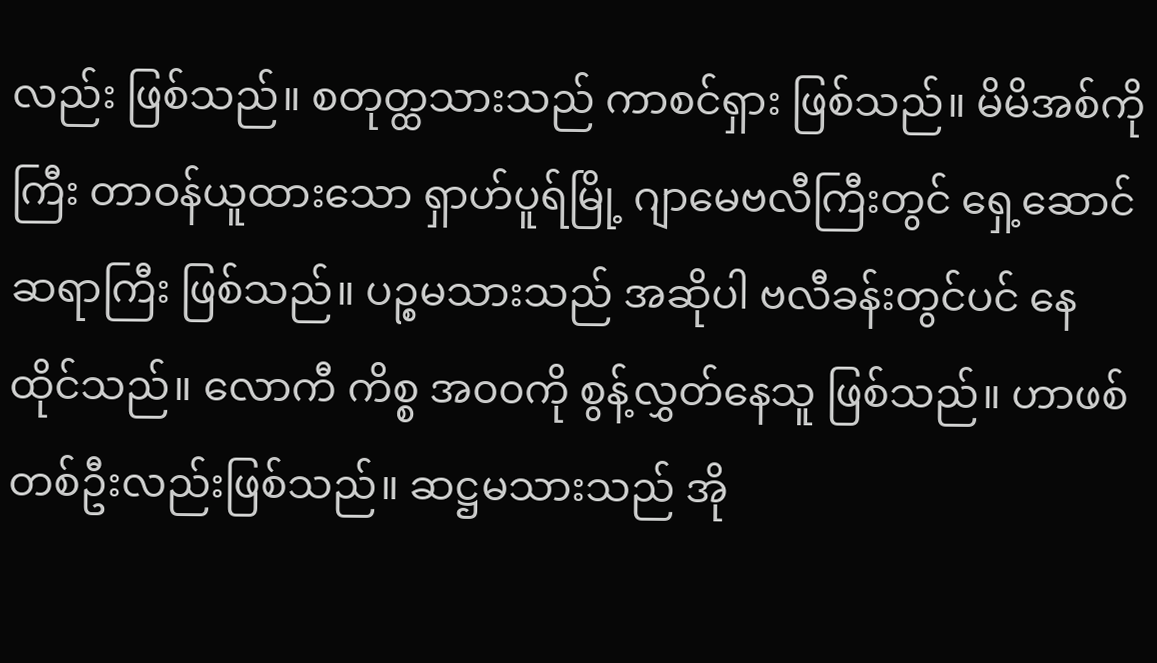လည်း ဖြစ်သည်။ စတုတ္ထသားသည် ကာစင်ရှား ဖြစ်သည်။ မိမိအစ်ကိုကြီး တာဝန်ယူထားသော ရှာဟ်ပူရ်မြို့ ဂျာမေဗလီကြီးတွင် ရှေ့ဆောင်ဆရာကြီး ဖြစ်သည်။ ပဉ္စမသားသည် အဆိုပါ ဗလီခန်းတွင်ပင် နေထိုင်သည်။ လောကီ ကိစ္စ အ၀၀ကို စွန့်လွှတ်နေသူ ဖြစ်သည်။ ဟာဖစ်တစ်ဦးလည်းဖြစ်သည်။ ဆဋ္ဌမသားသည် အို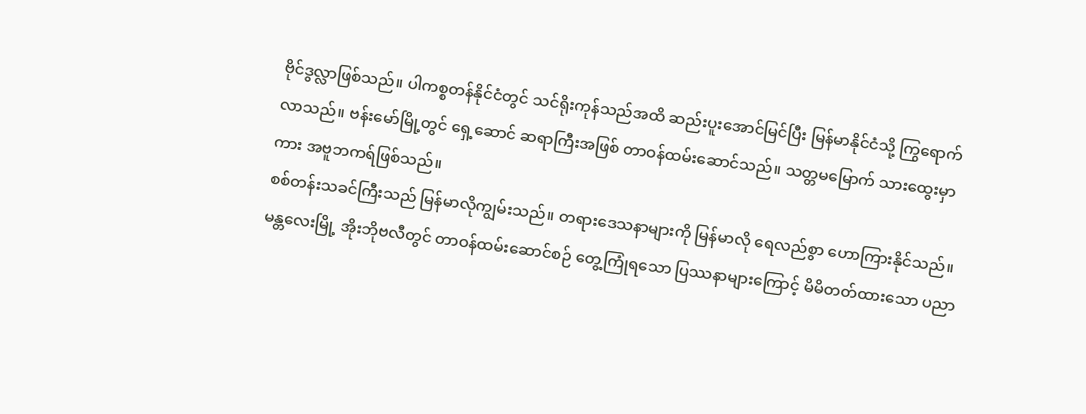ဗိုင်ဒွလ္လာဖြစ်သည်။ ပါကစ္စတန်နိုင်ငံတွင် သင်ရိုးကုန်သည်အထိ ဆည်းပူးအောင်မြင်ပြီး မြန်မာနိုင်ငံသို့ ကြွရောက်လာသည်။ ဗန်းမော်မြို့တွင် ရှေ့ဆောင် ဆရာကြီးအဖြစ် တာဝန်ထမ်းဆောင်သည်။ သတ္တမမြောက် သားထွေးမှာကား အဗူဘကရ်ဖြစ်သည်။
စစ်တန်းသခင်ကြီးသည် မြန်မာလိုကျွမ်းသည်။ တရားဒေသနာများကို မြန်မာလို ရေလည်စွာ ဟောကြားနိုင်သည်။ မန္တလေးမြို့ အိုးဘိုဗလီတွင် တာဝန်ထမ်းဆောင်စဉ် တွေ့ကြုံရသော ပြဿနာများကြောင့် မိမိတတ်ထားသော ပညာ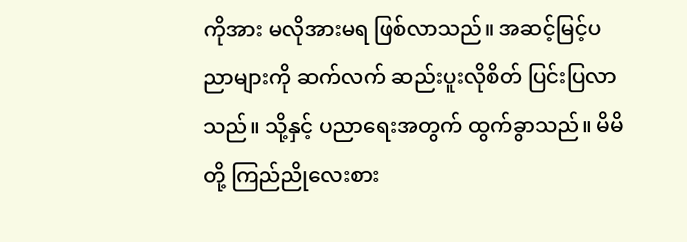ကိုအား မလိုအားမရ ဖြစ်လာသည်။ အဆင့်မြင့်ပညာများကို ဆက်လက် ဆည်းပူးလိုစိတ် ပြင်းပြလာသည်။ သို့နှင့် ပညာရေးအတွက် ထွက်ခွာသည်။ မိမိတို့ ကြည်ညိုလေးစား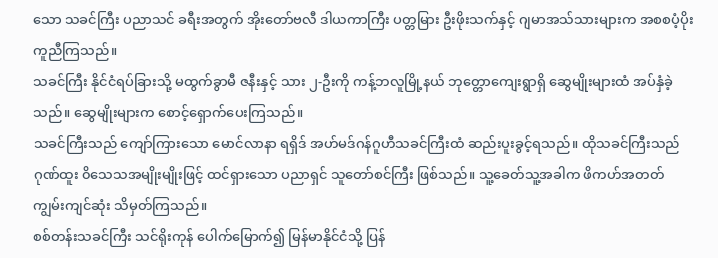သော သခင်ကြီး ပညာသင် ခရီးအတွက် အိုးတော်ဗလီ ဒါယကာကြီး ပတ္တမြား ဦးဖိုးသက်နှင့် ဂျမာအသ်သားများက အစစပံ့ပိုးကူညီကြသည်။
သခင်ကြီး နိုင်ငံရပ်ခြားသို့ မထွက်ခွာမီ ဇနီးနှင့် သား ၂-ဦးကို ကန့်ဘလူမြို့နယ် ဘုတ္တောကျေးရွာရှိ ဆွေမျိုးများထံ အပ်နှံခဲ့သည်။ ဆွေမျိုးများက စောင့်ရှောက်ပေးကြသည်။
သခင်ကြီးသည် ကျော်ကြားသော မောင်လာနာ ရရှိဒ် အဟ်မဒ်ဂန်ဂူဟီသခင်ကြီးထံ ဆည်းပူးခွင့်ရသည်။ ထိုသခင်ကြီးသည် ဂုဏ်ထူး ၀ိသေသအမျိုးမျိုးဖြင့် ထင်ရှားသော ပညာရှင် သူတော်စင်ကြီး ဖြစ်သည်။ သူ့ခေတ်သူ့အခါက ဖိကဟ်အတတ် ကျွမ်းကျင်ဆုံး သိမှတ်ကြသည်။
စစ်တန်းသခင်ကြီး သင်ရိုးကုန် ပေါက်မြောက်၍ မြန်မာနိုင်ငံသို့ ပြန်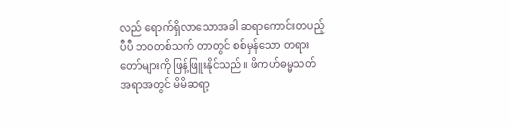လည် ရောက်ရှိလာသောအခါ ဆရာကောင်းတပည့်ပီပီ ဘ၀တစ်သက် တာတွင် စစ်မှန်သော တရားတော်များကို ဖြန့်ဖြူးနိုင်သည်။ ဖိကဟ်ဓမ္မသတ် အရာအတွင် မိမိဆရာ့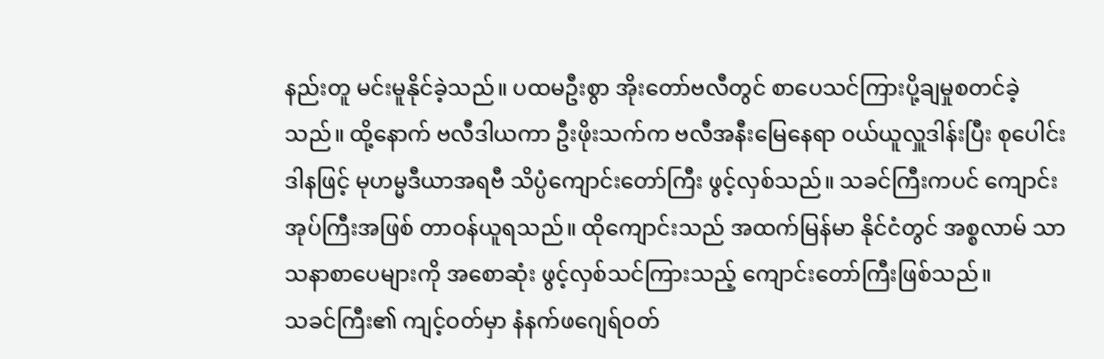နည်းတူ မင်းမူနိုင်ခဲ့သည်။ ပထမဦးစွာ အိုးတော်ဗလီတွင် စာပေသင်ကြားပို့ချမှုစတင်ခဲ့သည်။ ထို့နောက် ဗလီဒါယကာ ဦးဖိုးသက်က ဗလီအနီးမြေနေရာ ၀ယ်ယူလှူဒါန်းပြီး စုပေါင်းဒါနဖြင့် မုဟမ္မဒီယာအရဗီ သိပ္ပံကျောင်းတော်ကြီး ဖွင့်လှစ်သည်။ သခင်ကြီးကပင် ကျောင်းအုပ်ကြီးအဖြစ် တာဝန်ယူရသည်။ ထိုကျောင်းသည် အထက်မြန်မာ နိုင်ငံတွင် အစ္စလာမ် သာသနာစာပေများကို အစောဆုံး ဖွင့်လှစ်သင်ကြားသည့် ကျောင်းတော်ကြီးဖြစ်သည်။
သခင်ကြီး၏ ကျင့်ဝတ်မှာ နံနက်ဖဂျေရ်ဝတ်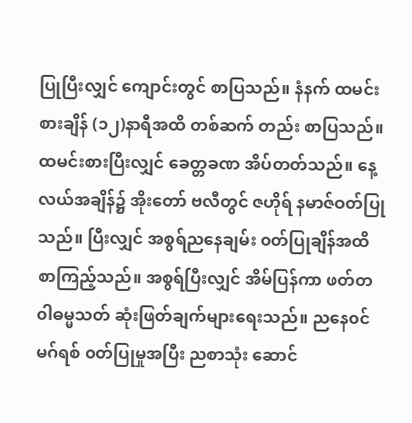ပြုပြီးလျှင် ကျောင်းတွင် စာပြသည်။ နံနက် ထမင်းစားချိန် (၁၂)နာရီအထိ တစ်ဆက် တည်း စာပြသည်။ ထမင်းစားပြီးလျှင် ခေတ္တခဏ အိပ်တတ်သည်။ နေ့လယ်အချိန်၌ အိုးတော် ဗလီတွင် ဇဟိုရ် နမာဇ်ဝတ်ပြုသည်။ ပြီးလျှင် အစွရ်ညနေချမ်း ၀တ်ပြုချိန်အထိ စာကြည့်သည်။ အစွရ်ပြီးလျှင် အိမ်ပြန်ကာ ဖတ်တ၀ါဓမ္မသတ် ဆုံးဖြတ်ချက်များရေးသည်။ ညနေ၀င်မဂ်ရစ် ၀တ်ပြုမှုအပြီး ညစာသုံး ဆောင်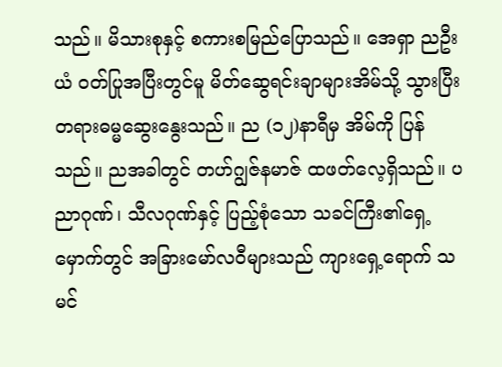သည်။ မိသားစုနှင့် စကားစမြည်ပြောသည်။ အေရှာ ညဦးယံ ၀တ်ပြုအပြီးတွင်မူ မိတ်ဆွေရင်းချာများအိမ်သို့ သွားပြီး တရားဓမ္မဆွေးနွေးသည်။ ည (၁၂)နာရီမှ အိမ်ကို ပြန်သည်။ ညအခါတွင် တဟ်ဂျွဇ်နမာဇ် ထဖတ်လေ့ရှိသည်။ ပညာဂုဏ်၊ သီလဂုဏ်နှင့် ပြည့်စုံသော သခင်ကြီး၏ရှေ့မှောက်တွင် အခြားမော်လ၀ီများသည် ကျားရှေ့ရောက် သမင်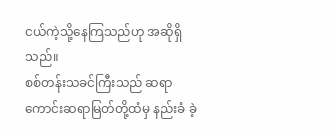ငယ်ကဲ့သို့နေကြသည်ဟု အဆိုရှိသည်။
စစ်တန်းသခင်ကြီးသည် ဆရာကောင်းဆရာမြတ်တို့ထံမှ နည်းခံ ခဲ့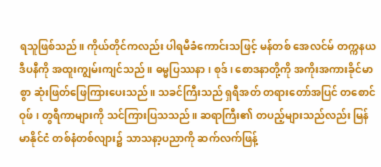ရသူဖြစ်သည်။ ကိုယ်တိုင်ကလည်း ပါရမီခံကောင်းသဖြင့် မန်တစ် အေလင်မ် တက္ကနယဒီပနီကို အထူးကျွမ်းကျင်သည်။ ဓမ္မပြဿနာ၊ စုဒ်၊ စောဒနာတို့ကို အကိုးအကားခိုင်မာစွာ ဆုံးဖြတ်ဖြေကြားပေးသည်။ သခင်ကြီးသည် ရှရီအတ် တရားတော်အပြင် တစောင်ဝုဖ်၊ တွရီကာများကို သင်ကြားပြသသည်။ ဆရာကြီး၏ တပည့်များသည်လည်း မြန်မာနိုင်ငံ တစ်နံတစ်လျား၌ သာသနာ့ပညာကို ဆက်လက်ဖြန့်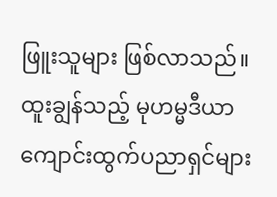ဖြူးသူများ ဖြစ်လာသည်။
ထူးချွန်သည့် မုဟမ္မဒီယာကျောင်းထွက်ပညာရှင်များ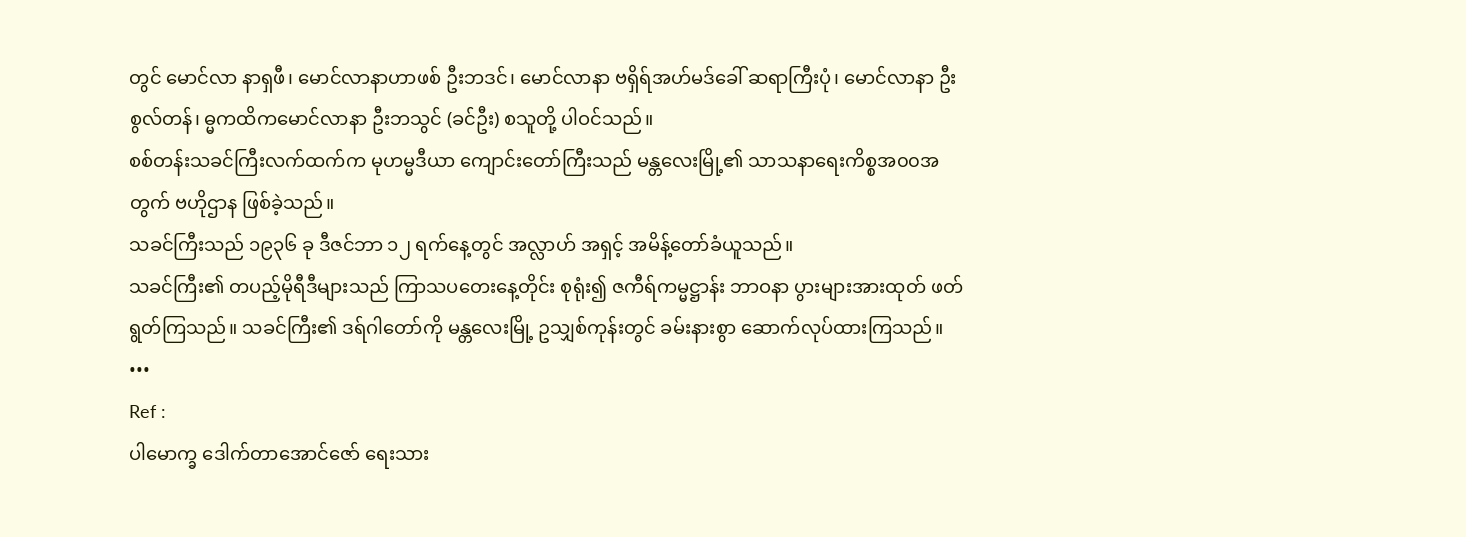တွင် မောင်လာ နာရှဖီ၊ မောင်လာနာဟာဖစ် ဦးဘဒင်၊ မောင်လာနာ ဗရှိရ်အဟ်မဒ်ခေါ် ဆရာကြီးပုံ၊ မောင်လာနာ ဦးစွလ်တန်၊ ဓ္မကထိကမောင်လာနာ ဦးဘသွင် (ခင်ဦး) စသူတို့ ပါဝင်သည်။
စစ်တန်းသခင်ကြီးလက်ထက်က မုဟမ္မဒီယာ ကျောင်းတော်ကြီးသည် မန္တလေးမြို့၏ သာသနာရေးကိစ္စအ၀၀အတွက် ဗဟိုဌာန ဖြစ်ခဲ့သည်။
သခင်ကြီးသည် ၁၉၃၆ ခု ဒီဇင်ဘာ ၁၂ ရက်နေ့တွင် အလ္လာဟ် အရှင့် အမိန့်တော်ခံယူသည်။
သခင်ကြီး၏ တပည့်မိုရီဒီများသည် ကြာသပတေးနေ့တိုင်း စုရုံး၍ ဇကီရ်ကမ္မဋ္ဌာန်း ဘာဝနာ ပွားများအားထုတ် ဖတ်ရွတ်ကြသည်။ သခင်ကြီး၏ ဒရ်ဂါတော်ကို မန္တလေးမြို့ ဥသျှစ်ကုန်းတွင် ခမ်းနားစွာ ဆောက်လုပ်ထားကြသည်။
•••
Ref :
ပါမောက္ခ ဒေါက်တာအောင်ဇော် ရေးသား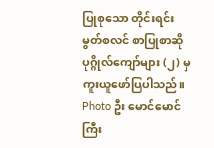ပြုစုသော တိုင်းရင်းမွတ်စလင် စာပြုစာဆို ပုဂ္ဂိုလ်ကျော်များ (၂) မှ ကူးယူဖော်ပြပါသည်။
Photo ဦး မောင်မောင်ကြီး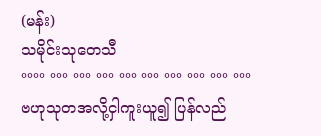(မန်း)
သမိုင်းသုတေသီ
°°°° °°° °°° °°° °°° °°° °°° °°° °°° °°°
ဗဟုသုတအလို့ငှါကူးယူ၍ ပြန်လည်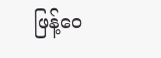ဖြန့်ဝေ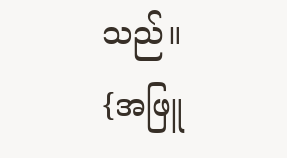သည်။
{အဖြူ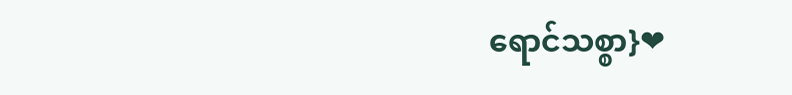ရောင်သစ္စာ}❤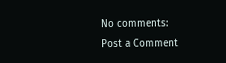No comments:
Post a Comment